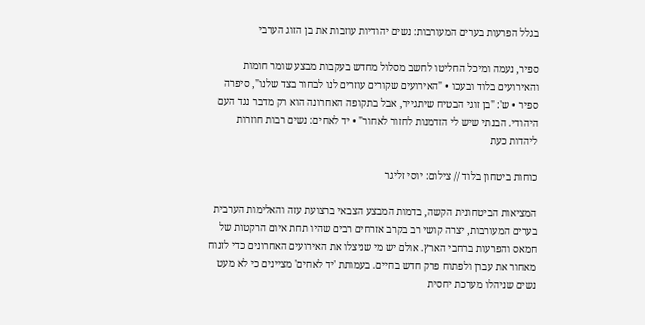בגלל הפרעות בערים המעורבות: נשים יהודיות עוזבות את בן הזוג הערבי

ספיר, נעמה ומיכל החליטו לחשב מסלול מחדש בעקבות מבצע שומר חומות והאירועים בלוד ובעכו • "האירועים שקורים עוזרים לנו לבחור בצד שלנו", סיפרה ספיר • ש': "בן זוגי הבטיח שיתגייר, אבל בתקופה האחרונה הוא רק מדבר נגד העם היהודי. הבנתי שיש לי הזדמנות לחזור לאחור" • יד לאחים: נשים רבות חוזרות ליהדות כעת

כוחות ביטחון בלוד // צילום: יוסי זליגר

המציאות הביטחונית הקשה, בדמות המבצע הצבאי ברצועת עזה והאלימות הערבית בערים המעורבות, יצרה קושי רב בקרב אזרחים רבים שהיו תחת איום הרקטות של חמאס והפרעות ברחבי הארץ. אולם יש מי שניצלו את האירועים האחרונים כדי לזנוח מאחור את עברן ולפתוח פרק חדש בחיים. בעמותת 'יד לאחים' מציינים כי לא מעט נשים שניהלו מערכת יחסית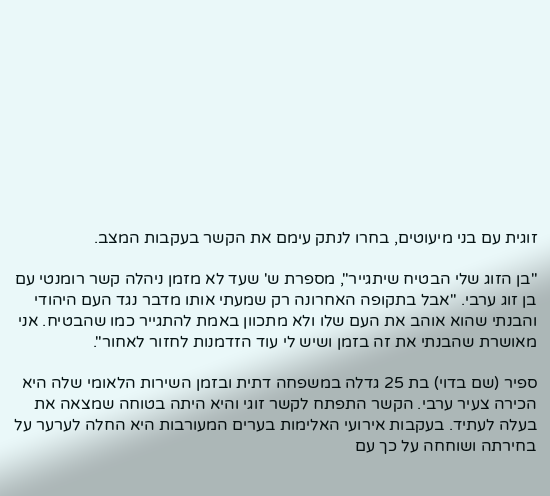זוגית עם בני מיעוטים, בחרו לנתק עימם את הקשר בעקבות המצב.

"בן הזוג שלי הבטיח שיתגייר", מספרת ש' שעד לא מזמן ניהלה קשר רומנטי עם בן זוג ערבי. "אבל בתקופה האחרונה רק שמעתי אותו מדבר נגד העם היהודי והבנתי שהוא אוהב את העם שלו ולא מתכוון באמת להתגייר כמו שהבטיח. אני מאושרת שהבנתי את זה בזמן ושיש לי עוד הזדמנות לחזור לאחור".

ספיר (שם בדוי) בת 25 גדלה במשפחה דתית ובזמן השירות הלאומי שלה היא הכירה צעיר ערבי. הקשר התפתח לקשר זוגי והיא היתה בטוחה שמצאה את בעלה לעתיד. בעקבות אירועי האלימות בערים המעורבות היא החלה לערער על בחירתה ושוחחה על כך עם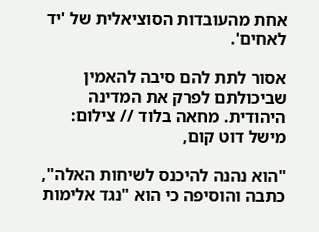אחת מהעובדות הסוציאלית של 'יד לאחים'.

אסור לתת להם סיבה להאמין שביכולתם לפרק את המדינה היהודית. מחאה בלוד // צילום: מישל דוט קום,

"הוא נהנה להיכנס לשיחות האלה", כתבה והוסיפה כי הוא "נגד אלימות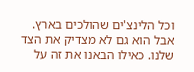וכל הלינצ'ים שהולכים בארץ. אבל הוא גם לא מצדיק את הצד שלנו. כאילו הבאנו את זה על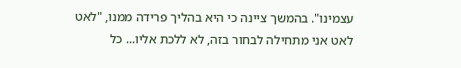עצמינו". בהמשך ציינה כי היא בהליך פרידה ממנו, "לאט לאט אני מתחילה לבחור בזה, לא ללכת אליו... כל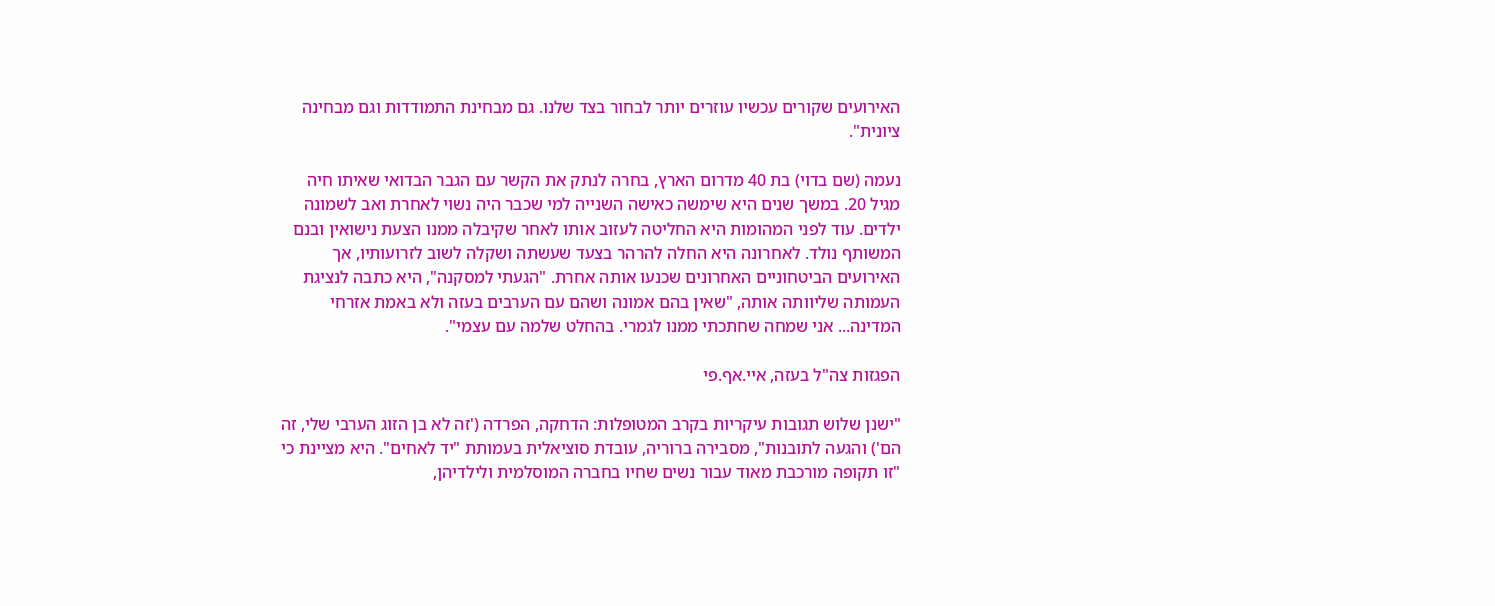האירועים שקורים עכשיו עוזרים יותר לבחור בצד שלנו. גם מבחינת התמודדות וגם מבחינה ציונית".

נעמה (שם בדוי) בת 40 מדרום הארץ, בחרה לנתק את הקשר עם הגבר הבדואי שאיתו חיה מגיל 20. במשך שנים היא שימשה כאישה השנייה למי שכבר היה נשוי לאחרת ואב לשמונה ילדים. עוד לפני המהומות היא החליטה לעזוב אותו לאחר שקיבלה ממנו הצעת נישואין ובנם המשותף נולד. לאחרונה היא החלה להרהר בצעד שעשתה ושקלה לשוב לזרועותיו, אך האירועים הביטחוניים האחרונים שכנעו אותה אחרת. "הגעתי למסקנה", היא כתבה לנציגת העמותה שליוותה אותה, "שאין בהם אמונה ושהם עם הערבים בעזה ולא באמת אזרחי המדינה... אני שמחה שחתכתי ממנו לגמרי. בהחלט שלמה עם עצמי".

הפגזות צה"ל בעזה, איי.אף.פי

"ישנן שלוש תגובות עיקריות בקרב המטופלות: הדחקה, הפרדה ('זה לא בן הזוג הערבי שלי, זה הם') והגעה לתובנות", מסבירה ברוריה, עובדת סוציאלית בעמותת "יד לאחים". היא מציינת כי "זו תקופה מורכבת מאוד עבור נשים שחיו בחברה המוסלמית ולילדיהן,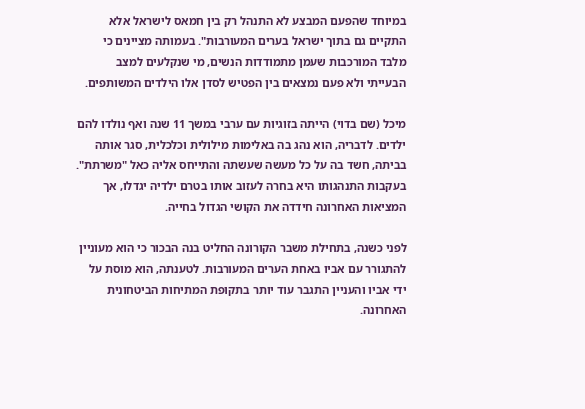במיוחד שהפעם המבצע לא התנהל רק בין חמאס לישראל אלא התקיים גם בתוך ישראל בערים המעורבות". בעמותה מציינים כי מלבד המורכבות שעמן מתמודדות הנשים, מי שנקלעים למצב הבעייתי ולא פעם נמצאים בין הפטיש לסדן אלו הילדים המשותפים.

מיכל (שם בדוי) הייתה בזוגיות עם ערבי במשך 11 שנה ואף נולדו להם ילדים. לדבריה, הוא נהג בה באלימות מילולית וכלכלית, סגר אותה בביתה, חשד בה על כל מעשה שעשתה והתייחס אליה כאל "משרתת". בעקבות התנהגותו היא בחרה לעזוב אותו בטרם ילדיה יגדלו, אך המציאות האחרונה חידדה את הקושי הגדול בחייה.

לפני כשנה, בתחילת משבר הקורונה החליט בנה הבכור כי הוא מעוניין להתגורר עם אביו באחת הערים המעורבות. לטענתה, הוא מוסת על ידי אביו והעניין התגבר עוד יותר בתקופת המתיחות הביטחונית האחרונה.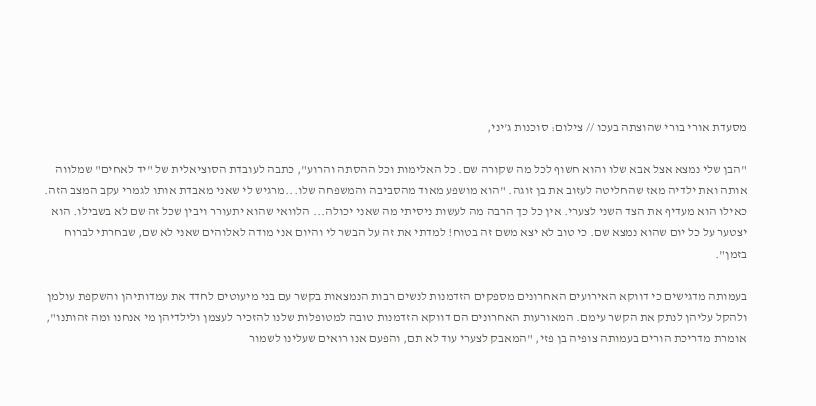מסעדת אורי בורי שהוצתה בעכו // צילום: סוכנות ג'יני,

"הבן שלי נמצא אצל אבא שלו והוא חשוף לכל מה שקורה שם. כל האלימות וכל ההסתה והרוע", כתבה לעובדת הסוציאלית של "יד לאחים" שמלווה אותה ואת ילדיה מאז שהחליטה לעזוב את בן זוגה. "הוא מושפע מאוד מהסביבה והמשפחה שלו...מרגיש לי שאני מאבדת אותו לגמרי עקב המצב הזה. כאילו הוא מעדיף את הצד השני לצערי. אין כל כך הרבה מה לעשות ניסיתי מה שאני יכולה... הלוואי שהוא יתעורר ויבין שכל זה שם לא בשבילו. הוא יצטער על כל יום שהוא נמצא שם. כי טוב לא יצא משם זה בטוח! למדתי את זה על הבשר לי והיום אני מודה לאלוהים שאני לא שם, שבחרתי לברוח בזמן".

בעמותה מדגישים כי דווקא האירועים האחרונים מספקים הזדמנות לנשים רבות הנמצאות בקשר עם בני מיעוטים לחדד את עמדותיהן והשקפת עולמן ולהקל עליהן לנתק את הקשר עימם. המאורעות האחרונים הם דווקא הזדמנות טובה למטופלות שלנו להזכיר לעצמן ולילדיהן מי אנחנו ומה זהותנו", אומרת מדריכת הורים בעמותה צופיה בן פזי, "המאבק לצערי עוד לא תם, והפעם אנו רואים שעלינו לשמור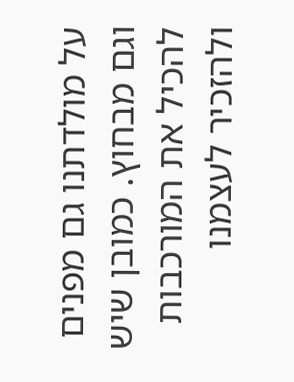על מולדתנו גם מפנים וגם מבחוץ. כמובן שיש להכיל את המורכבות ולהזכיר לעצמנו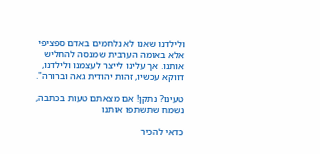ולילדנו שאנו לא נלחמים באדם ספציפי אלא באומה הערבית שמנסה להחליש אותנו. אך עלינו לייצר לעצמנו ולילדנו, דווקא עכשיו, זהות יהודית גאה וברורה".

טעינו? נתקן! אם מצאתם טעות בכתבה, נשמח שתשתפו אותנו

כדאי להכיר